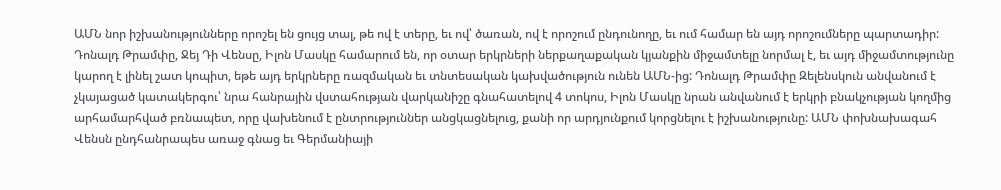ԱՄՆ նոր իշխանությունները որոշել են ցույց տալ, թե ով է տերը, եւ ով՝ ծառան, ով է որոշում ընդունողը, եւ ում համար են այդ որոշումները պարտադիր: Դոնալդ Թրամփը, Ջեյ Դի Վենսը, Իլոն Մասկը համարում են, որ օտար երկրների ներքաղաքական կյանքին միջամտելը նորմալ է, եւ այդ միջամտությունը կարող է լինել շատ կոպիտ, եթե այդ երկրները ռազմական եւ տնտեսական կախվածություն ունեն ԱՄՆ-ից: Դոնալդ Թրամփը Զելենսկուն անվանում է չկայացած կատակերգու՝ նրա հանրային վստահության վարկանիշը գնահատելով 4 տոկոս, Իլոն Մասկը նրան անվանում է երկրի բնակչության կողմից արհամարհված բռնապետ, որը վախենում է ընտրություններ անցկացնելուց, քանի որ արդյունքում կորցնելու է իշխանությունը: ԱՄՆ փոխնախագահ Վենսն ընդհանրապես առաջ գնաց եւ Գերմանիայի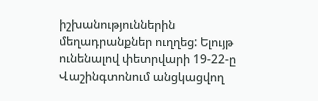իշխանություններին մեղադրանքներ ուղղեց: Ելույթ ունենալով փետրվարի 19-22-ը Վաշինգտոնում անցկացվող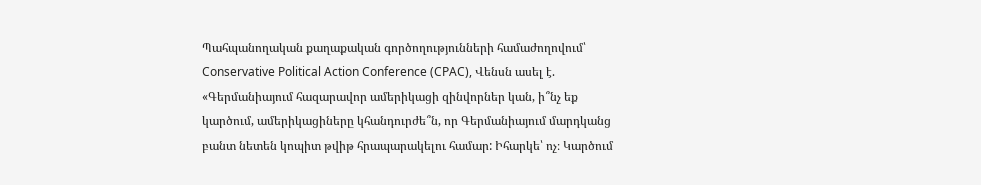Պահպանողական քաղաքական գործողությունների համաժողովում՝ Conservative Political Action Conference (CPAC), Վենսն ասել է. «Գերմանիայում հազարավոր ամերիկացի զինվորներ կան, ի՞նչ եք կարծում, ամերիկացիները կհանդուրժե՞ն, որ Գերմանիայում մարդկանց բանտ նետեն կոպիտ թվիթ հրապարակելու համար: Իհարկե՝ ոչ։ Կարծում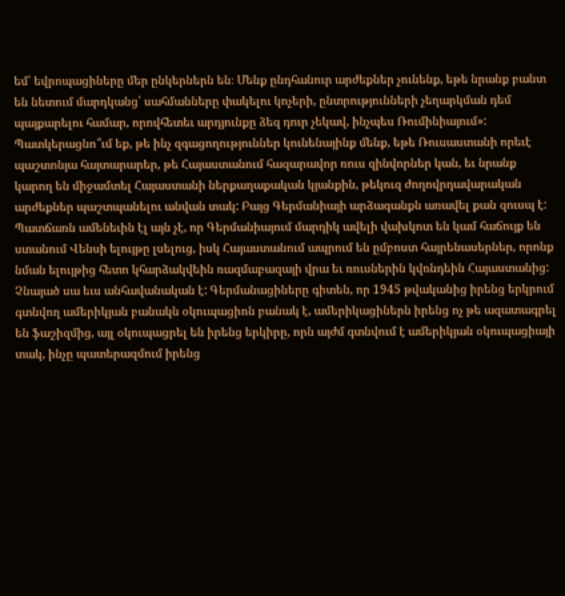եմ՝ եվրոպացիները մեր ընկերներն են։ Մենք ընդհանուր արժեքներ չունենք, եթե նրանք բանտ են նետում մարդկանց՝ սահմանները փակելու կոչերի, ընտրությունների չեղարկման դեմ պայքարելու համար, որովհետեւ արդյունքը ձեզ դուր չեկավ, ինչպես Ռումինիայում»:
Պատկերացնո՞ւմ եք, թե ինչ զգացողություններ կունենայինք մենք, եթե Ռուսաստանի որեւէ պաշտոնյա հայտարարեր, թե Հայաստանում հազարավոր ռուս զինվորներ կան, եւ նրանք կարող են միջամտել Հայաստանի ներքաղաքական կյանքին, թեկուզ ժողովրդավարական արժեքներ պաշտպանելու անվան տակ: Բայց Գերմանիայի արձագանքն առավել քան զուսպ է: Պատճառն ամենեւին էլ այն չէ, որ Գերմանիայում մարդիկ ավելի վախկոտ են կամ հաճույք են ստանում Վենսի ելույթը լսելուց, իսկ Հայաստանում ապրում են ըմբոստ հայրենասերներ, որոնք նման ելույթից հետո կհարձակվեին ռազմաբազայի վրա եւ ռուսներին կվռնդեին Հայաստանից: Չնայած սա եւս անհավանական է: Գերմանացիները գիտեն, որ 1945 թվականից իրենց երկրում գտնվող ամերիկյան բանակն օկուպացիոն բանակ է, ամերիկացիներն իրենց ոչ թե ազատագրել են ֆաշիզմից, այլ օկուպացրել են իրենց երկիրը, որն այժմ գտնվում է ամերիկյան օկուպացիայի տակ, ինչը պատերազմում իրենց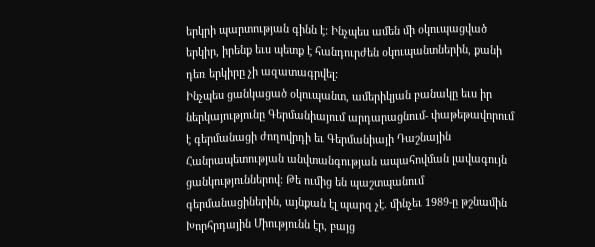երկրի պարտության գինն է: Ինչպես ամեն մի օկուպացված երկիր, իրենք եւս պետք է հանդուրժեն օկուպանտներին, քանի դեռ երկիրը չի ազատագրվել:
Ինչպես ցանկացած օկուպանտ, ամերիկյան բանակը եւս իր ներկայությունը Գերմանիայում արդարացնում- փաթեթավորում է գերմանացի ժողովրդի եւ Գերմանիայի Դաշնային Հանրապետության անվտանգության ապահովման լավագույն ցանկություններով: Թե ումից են պաշտպանում գերմանացիներին, այնքան էլ պարզ չէ. մինչեւ 1989-ը թշնամին Խորհրդային Միությունն էր, բայց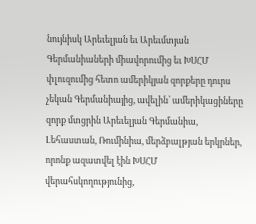նույնիսկ Արեւելյան եւ Արեւմտյան Գերմանիաների միավորումից եւ ԽՍՀՄ փլուզումից հետո ամերիկյան զորքերը դուրս չեկան Գերմանիայից, ավելին՝ ամերիկացիները զորք մտցրին Արեւելյան Գերմանիա, Լեհաստան, Ռումինիա, մերձբալթյան երկրներ, որոնք ազատվել էին ԽՍՀՄ վերահսկողությունից,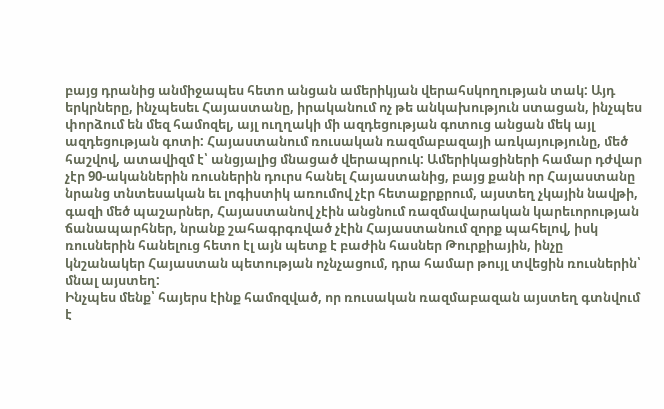բայց դրանից անմիջապես հետո անցան ամերիկյան վերահսկողության տակ: Այդ երկրները, ինչպեսեւ Հայաստանը, իրականում ոչ թե անկախություն ստացան, ինչպես փորձում են մեզ համոզել, այլ ուղղակի մի ազդեցության գոտուց անցան մեկ այլ ազդեցության գոտի: Հայաստանում ռուսական ռազմաբազայի առկայությունը, մեծ հաշվով, ատավիզմ է՝ անցյալից մնացած վերապրուկ: Ամերիկացիների համար դժվար չէր 90-ականներին ռուսներին դուրս հանել Հայաստանից, բայց քանի որ Հայաստանը նրանց տնտեսական եւ լոգիստիկ առումով չէր հետաքրքրում, այստեղ չկային նավթի, գազի մեծ պաշարներ, Հայաստանով չէին անցնում ռազմավարական կարեւորության ճանապարհներ, նրանք շահագրգռված չէին Հայաստանում զորք պահելով, իսկ ռուսներին հանելուց հետո էլ այն պետք է բաժին հասներ Թուրքիային, ինչը կնշանակեր Հայաստան պետության ոչնչացում, դրա համար թույլ տվեցին ռուսներին՝ մնալ այստեղ:
Ինչպես մենք՝ հայերս էինք համոզված, որ ռուսական ռազմաբազան այստեղ գտնվում է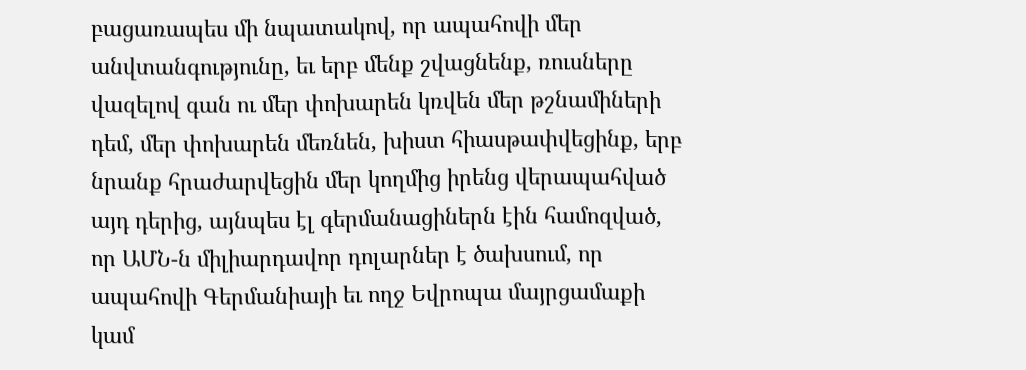բացառապես մի նպատակով, որ ապահովի մեր անվտանգությունը, եւ երբ մենք շվացնենք, ռուսները վազելով գան ու մեր փոխարեն կռվեն մեր թշնամիների դեմ, մեր փոխարեն մեռնեն, խիստ հիասթափվեցինք, երբ նրանք հրաժարվեցին մեր կողմից իրենց վերապահված այդ դերից, այնպես էլ գերմանացիներն էին համոզված, որ ԱՄՆ-ն միլիարդավոր դոլարներ է ծախսում, որ ապահովի Գերմանիայի եւ ողջ Եվրոպա մայրցամաքի կամ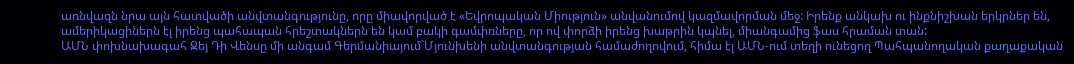առնվազն նրա այն հատվածի անվտանգությունը, որը միավորված է «Եվրոպական Միություն» անվանումով կազմավորման մեջ: Իրենք անկախ ու ինքնիշխան երկրներ են, ամերիկացիներն էլ իրենց պահապան հրեշտակներն են կամ բակի գամփռները, որ ով փորձի իրենց խաթրին կպնել, միանգամից ֆաս հրաման տան:
ԱՄՆ փոխնախագահ Ջեյ Դի Վենսը մի անգամ Գերմանիայում`Մյունխենի անվտանգության համաժողովում, հիմա էլ ԱՄՆ-ում տեղի ունեցող Պահպանողական քաղաքական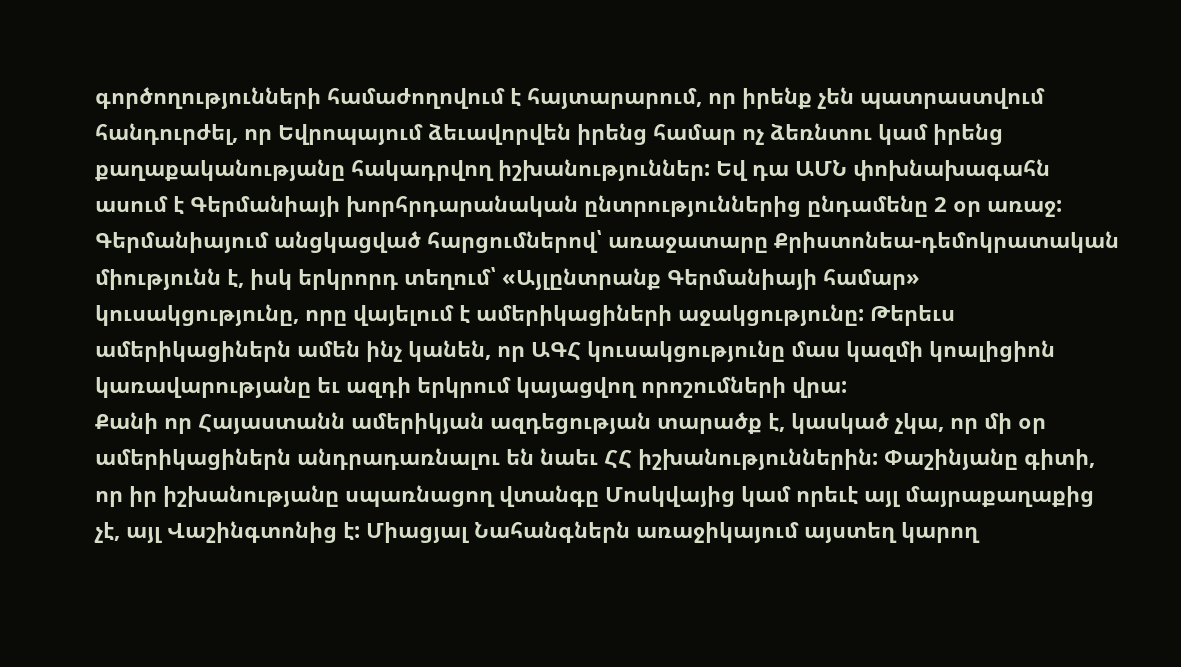գործողությունների համաժողովում է հայտարարում, որ իրենք չեն պատրաստվում հանդուրժել, որ Եվրոպայում ձեւավորվեն իրենց համար ոչ ձեռնտու կամ իրենց քաղաքականությանը հակադրվող իշխանություններ: Եվ դա ԱՄՆ փոխնախագահն ասում է Գերմանիայի խորհրդարանական ընտրություններից ընդամենը 2 օր առաջ: Գերմանիայում անցկացված հարցումներով՝ առաջատարը Քրիստոնեա-դեմոկրատական միությունն է, իսկ երկրորդ տեղում՝ «Այլընտրանք Գերմանիայի համար» կուսակցությունը, որը վայելում է ամերիկացիների աջակցությունը: Թերեւս ամերիկացիներն ամեն ինչ կանեն, որ ԱԳՀ կուսակցությունը մաս կազմի կոալիցիոն կառավարությանը եւ ազդի երկրում կայացվող որոշումների վրա:
Քանի որ Հայաստանն ամերիկյան ազդեցության տարածք է, կասկած չկա, որ մի օր ամերիկացիներն անդրադառնալու են նաեւ ՀՀ իշխանություններին: Փաշինյանը գիտի, որ իր իշխանությանը սպառնացող վտանգը Մոսկվայից կամ որեւէ այլ մայրաքաղաքից չէ, այլ Վաշինգտոնից է: Միացյալ Նահանգներն առաջիկայում այստեղ կարող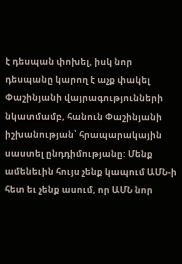է դեսպան փոխել, իսկ նոր դեսպանը կարող է աչք փակել Փաշինյանի վայրագությունների նկատմամբ, հանուն Փաշինյանի իշխանության՝ հրապարակային սաստել ընդդիմությանը: Մենք ամենեւին հույս չենք կապում ԱՄՆ-ի հետ եւ չենք ասում, որ ԱՄՆ նոր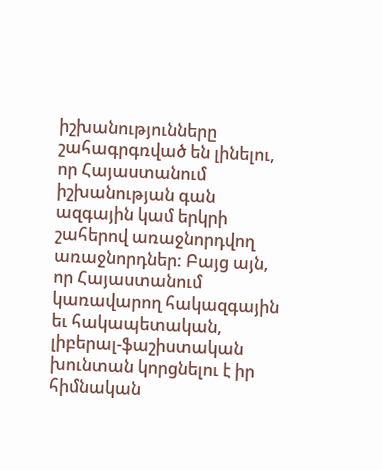իշխանությունները շահագրգռված են լինելու, որ Հայաստանում իշխանության գան ազգային կամ երկրի շահերով առաջնորդվող առաջնորդներ: Բայց այն, որ Հայաստանում կառավարող հակազգային եւ հակապետական, լիբերալ-ֆաշիստական խունտան կորցնելու է իր հիմնական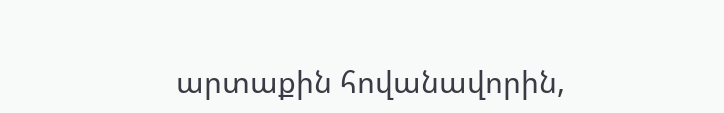արտաքին հովանավորին,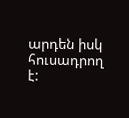արդեն իսկ հուսադրող է: